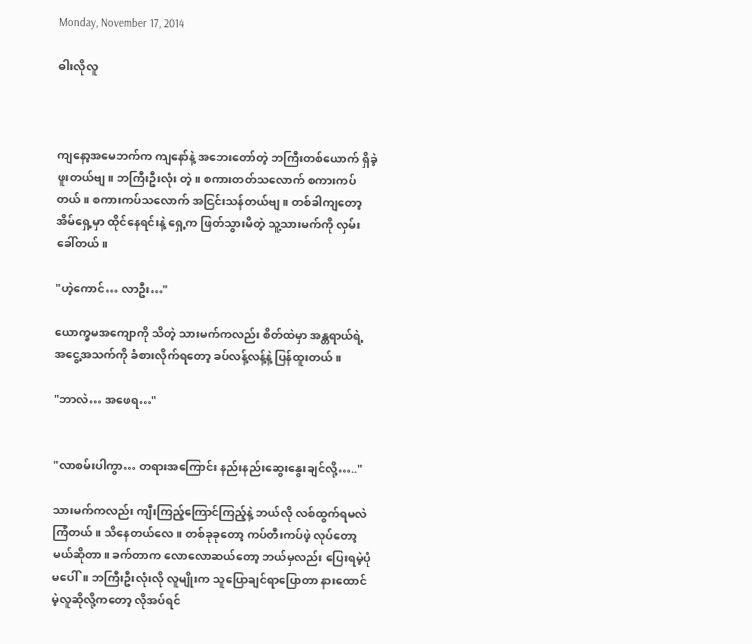Monday, November 17, 2014

ဓါးလိုလူ



ကျနော့အမေဘက်က ကျနော်နဲ့ အဘေးတော်တဲ့ ဘကြီးတစ်ယောက် ရှိခဲ့ဖူးတယ်ဗျ။ ဘကြီးဦးလုံး တဲ့။ စကားတတ်သလောက် စကားကပ်တယ်။ စကားကပ်သလောက် အငြင်းသန်တယ်ဗျ။ တစ်ခါကျတော့ အိမ်ရှေ့မှာ ထိုင်နေရင်းနဲ့ ရှေ့က ဖြတ်သွားမိတဲ့ သူ့သားမက်ကို လှမ်းခေါ်တယ်။

"ဟဲ့ကောင်… လာဦး…"

ယောက္ခမအကျောကို သိတဲ့ သားမက်ကလည်း စိတ်ထဲမှာ အန္တရာယ်ရဲ့ အငွေ့အသက်ကို ခံစားလိုက်ရတော့ ခပ်လန့်လန့်နဲ့ ပြန်ထူးတယ်။

"ဘာလဲ… အဖေရ…"


"လာစမ်းပါကွာ… တရားအကြောင်း နည်းနည်းဆွေးနွေးချင်လို့….."

သားမက်ကလည်း ကျီးကြည့်ကြောင်ကြည့်နဲ့ ဘယ်လို လစ်ထွက်ရမလဲ ကြံတယ်။ သိနေတယ်လေ။ တစ်ခုခုတော့ ကပ်တီးကပ်ဖဲ့ လုပ်တော့မယ်ဆိုတာ။ ခက်တာက လောလောဆယ်တော့ ဘယ်မှလည်း ပြေးရမဲ့ပုံ မပေါ်။ ဘကြီးဦးလုံးလို လူမျိုးက သူပြောချင်ရာပြောတာ နားထောင်မဲ့လူဆိုလို့ကတော့ လိုအပ်ရင်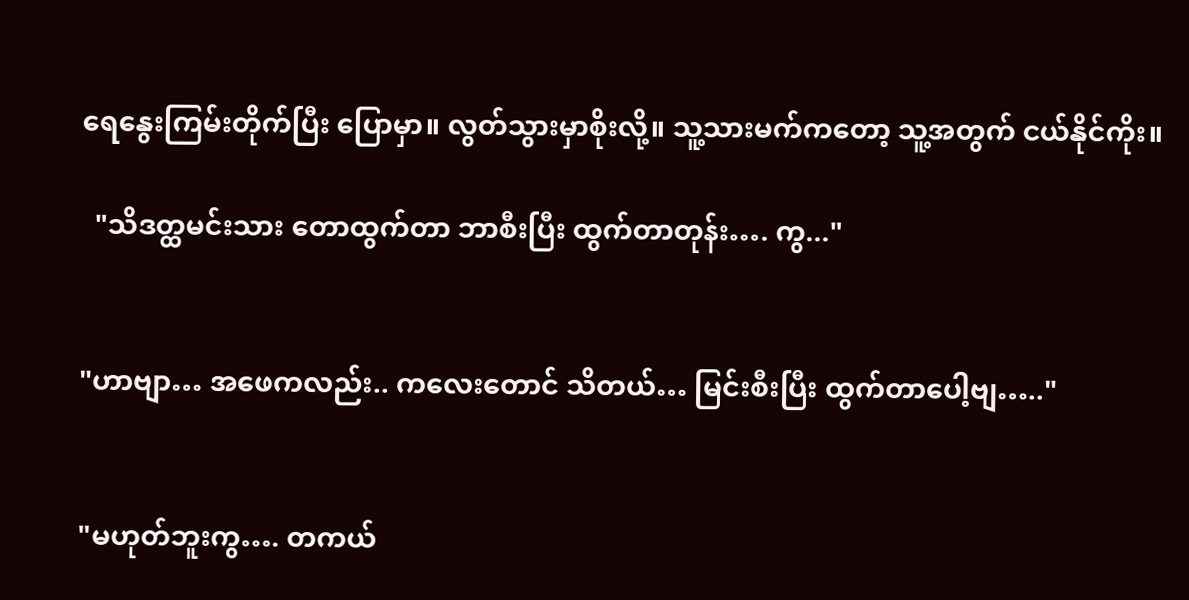ရေနွေးကြမ်းတိုက်ပြီး ပြောမှာ။ လွတ်သွားမှာစိုးလို့။ သူ့သားမက်ကတော့ သူ့အတွက် ငယ်နိုင်ကိုး။

  "သိဒတ္ထမင်းသား တောထွက်တာ ဘာစီးပြီး ထွက်တာတုန်း…. ကွ..."


"ဟာဗျာ… အဖေကလည်း.. ကလေးတောင် သိတယ်… မြင်းစီးပြီး ထွက်တာပေါ့ဗျ….."


"မဟုတ်ဘူးကွ…. တကယ်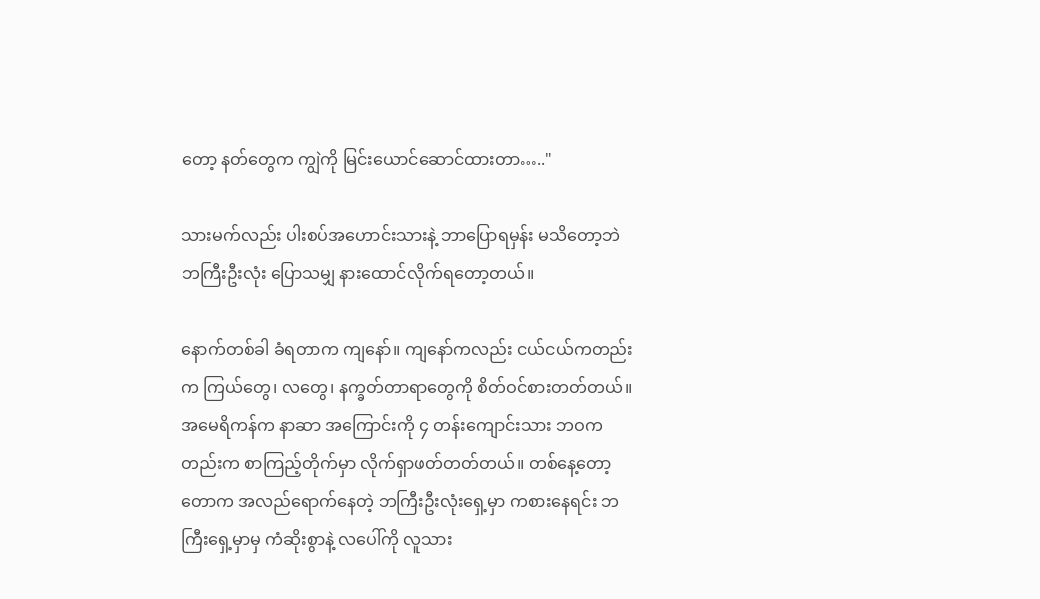တော့ နတ်တွေက ကျွဲကို မြင်းယောင်ဆောင်ထားတာ….."

သားမက်လည်း ပါးစပ်အဟောင်းသားနဲ့ ဘာပြောရမှန်း မသိတော့ဘဲ ဘကြီးဦးလုံး ပြောသမျှ နားထောင်လိုက်ရတော့တယ်။

နောက်တစ်ခါ ခံရတာက ကျနော်။ ကျနော်ကလည်း ငယ်ငယ်ကတည်းက ကြယ်တွေ၊ လတွေ၊ နက္ခတ်တာရာတွေကို စိတ်ဝင်စားတတ်တယ်။ အမေရိကန်က နာဆာ အကြောင်းကို ၄ တန်းကျောင်းသား ဘဝကတည်းက စာကြည့်တိုက်မှာ လိုက်ရှာဖတ်တတ်တယ်။ တစ်နေ့တော့ တောက အလည်ရောက်နေတဲ့ ဘကြီးဦးလုံးရှေ့မှာ ကစားနေရင်း ဘကြီးရှေ့မှာမှ ကံဆိုးစွာနဲ့ လပေါ်ကို လူသား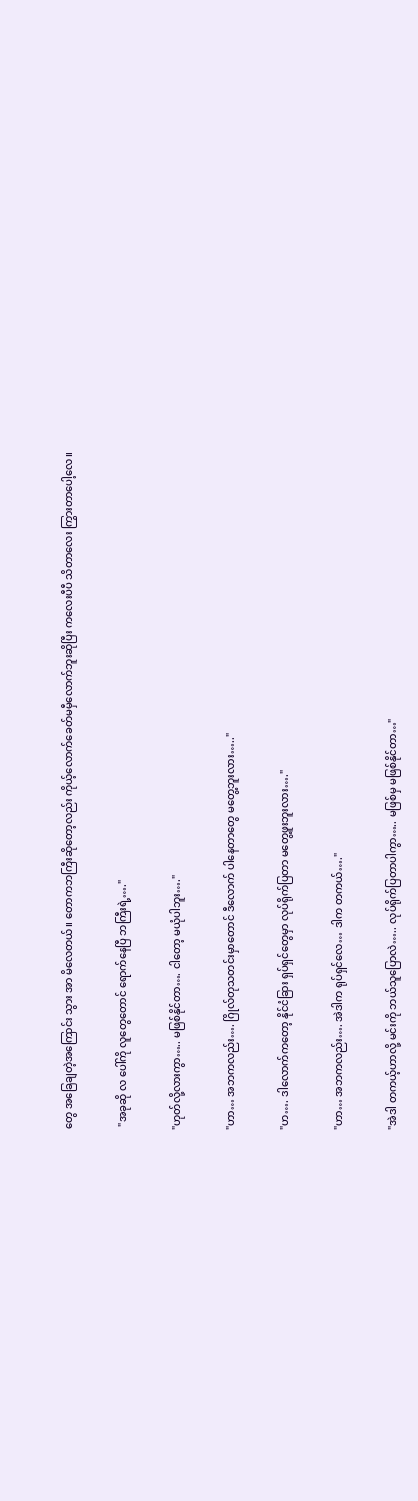တွေ အခြေချတဲ့အကြောင်း သွား အာ မိလေတယ်။ တောကဘကြီးဆိုတော့လည်း ကိုယ့်လောက်ခေတ်မမှီလောက်ဘူးဆိုပြီး ကလေးပီပီ သိတာလေး ကြွားတာပေါ့လေ။


 "အခုဆို လ ပေါ်ကို လူတွေတောင် ရောက်နေပြီ ဘကြီးရဲ့…."


"ဟုတ်လို့လားကွာ….. မဖြစ်နိုင်တာ…. ငါတော့ မယုံပါဘူး…."


"ဟာ… အဘကလည်း…. ဂြိုလ်တုသတင်းမှာတောင် ဒီလောက် ပါနေတာတွေ မတွေ့ဘူးလား….."


"ဟ…. ဒါလောက်ကတော့ နိုင်ငံခြား ရှပ်ရှင်တွေမှာ လုပ်ရိုက်ပြတာ မတွေ့ဖူးဘူးလား…."


"ဟာ… အဘကလည်း…. အဲဒါက ရုပ်ရှင်လေ… ဒါက တကယ်…."


"အဲဒါ တကယ့်ဟာလို့ မင်းကို ဘယ်သူပြောလဲ….. လုပ်ရိုက်ပြတာပါကွာ….. မဖြစ်မှ မဖြစ်နိုင်တာ…"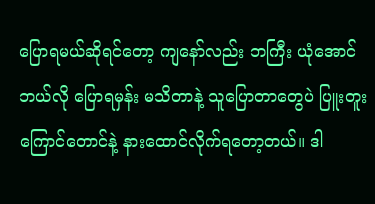ပြောရမယ်ဆိုရင်တော့ ကျနော်လည်း ဘကြီး ယုံအောင် ဘယ်လို ပြောရမှန်း မသိတာနဲ့ သူပြောတာတွေပဲ ပြူးတူးကြောင်တောင်နဲ့ နားထောင်လိုက်ရတော့တယ်။ ဒါ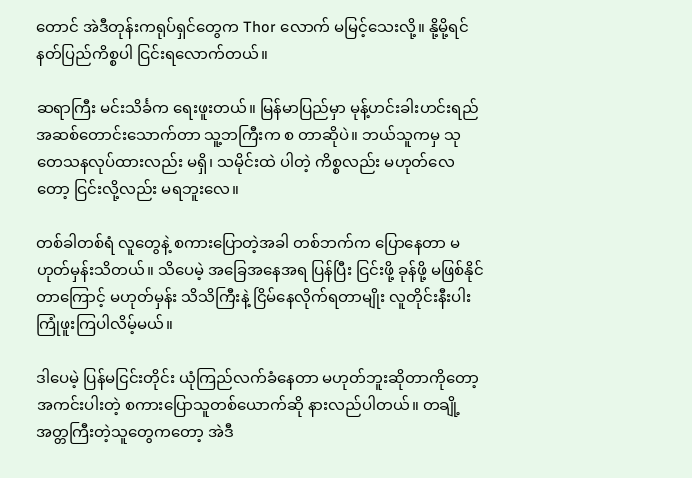တောင် အဲဒီတုန်းကရုပ်ရှင်တွေက Thor လောက် မမြင့်သေးလို့။ နို့မို့ရင် နတ်ပြည်ကိစ္စပါ ငြင်းရလောက်တယ်။

ဆရာကြီး မင်းသိင်္ခက ရေးဖူးတယ်။ မြန်မာပြည်မှာ မုန့်ဟင်းခါးဟင်းရည် အဆစ်တောင်းသောက်တာ သူ့ဘကြီးက စ တာဆိုပဲ။ ဘယ်သူကမှ သုတေသနလုပ်ထားလည်း မရှိ၊ သမိုင်းထဲ ပါတဲ့ ကိစ္စလည်း မဟုတ်လေတော့ ငြင်းလို့လည်း မရဘူးလေ။

တစ်ခါတစ်ရံ လူတွေနဲ့ စကားပြောတဲ့အခါ တစ်ဘက်က ပြောနေတာ မဟုတ်မှန်းသိတယ်။ သိပေမဲ့ အခြေအနေအရ ပြန်ပြီး ငြင်းဖို့ ခုန်ဖို့ မဖြစ်နိုင်တာကြောင့် မဟုတ်မှန်း သိသိကြီးနဲ့ ငြိမ်နေလိုက်ရတာမျိုး လူတိုင်းနီးပါး ကြုံဖူးကြပါလိမ့်မယ်။

ဒါပေမဲ့ ပြန်မငြင်းတိုင်း ယုံကြည်လက်ခံနေတာ မဟုတ်ဘူးဆိုတာကိုတော့ အကင်းပါးတဲ့ စကားပြောသူတစ်ယောက်ဆို နားလည်ပါတယ်။ တချို့အတ္တကြီးတဲ့သူတွေကတော့ အဲဒီ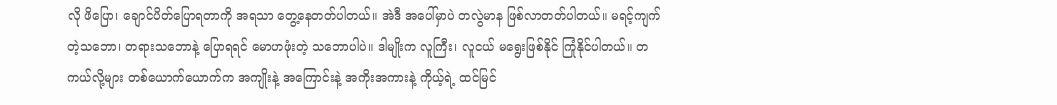လို ဖိပြော၊ ချောင်ပိတ်ပြောရတာကို အရသာ တွေ့နေတတ်ပါတယ်။ အဲဒီ အပေါ်မှာပဲ တလွဲမာန ဖြစ်လာတတ်ပါတယ်။ မရင့်ကျက်တဲ့သဘော၊ တရားသဘောနဲ့ ပြောရရင် မောဟဖုံးတဲ့ သဘောပါပဲ။ ဒါမျိုးက လူကြီး၊ လူငယ် မရွေးဖြစ်နိုင် ကြုံနိုင်ပါတယ်။ တကယ်လို့များ တစ်ယောက်ယောက်က အကျိုးနဲ့ အကြောင်းနဲ့ အကိုးအကားနဲ့ ကိုယ့်ရဲ့ ထင်မြင်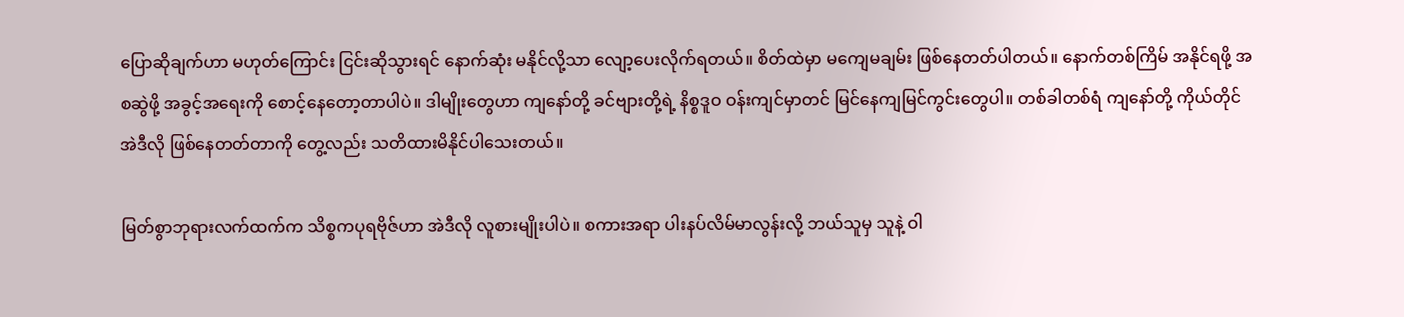ပြောဆိုချက်ဟာ မဟုတ်ကြောင်း ငြင်းဆိုသွားရင် နောက်ဆုံး မနိုင်လို့သာ လျော့ပေးလိုက်ရတယ်။ စိတ်ထဲမှာ မကျေမချမ်း ဖြစ်နေတတ်ပါတယ်။ နောက်တစ်ကြိမ် အနိုင်ရဖို့ အစဆွဲဖို့ အခွင့်အရေးကို စောင့်နေတော့တာပါပဲ။ ဒါမျိုးတွေဟာ ကျနော်တို့ ခင်ဗျားတို့ရဲ့ နိစ္စဒူဝ ဝန်းကျင်မှာတင် မြင်နေကျမြင်ကွင်းတွေပါ။ တစ်ခါတစ်ရံ ကျနော်တို့ ကိုယ်တိုင် အဲဒီလို ဖြစ်နေတတ်တာကို တွေ့လည်း သတိထားမိနိုင်ပါသေးတယ်။

မြတ်စွာဘုရားလက်ထက်က သိစ္စကပုရဗိုဇ်ဟာ အဲဒီလို လူစားမျိုးပါပဲ။ စကားအရာ ပါးနပ်လိမ်မာလွန်းလို့ ဘယ်သူမှ သူနဲ့ ဝါ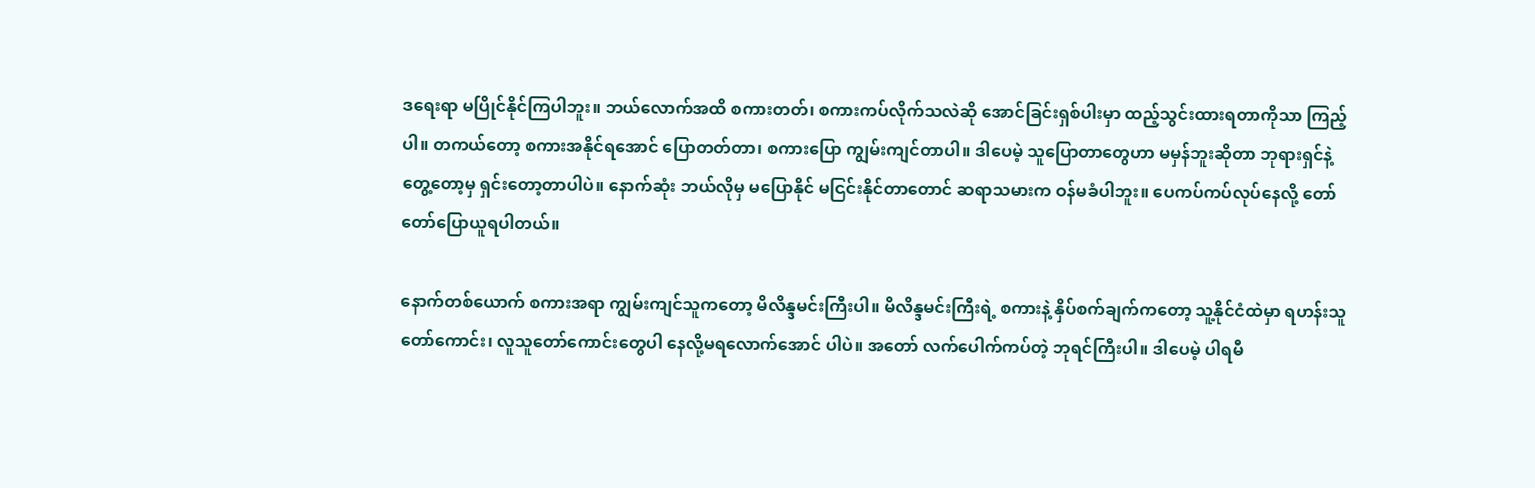ဒရေးရာ မပြိုင်နိုင်ကြပါဘူး။ ဘယ်လောက်အထိ စကားတတ်၊ စကားကပ်လိုက်သလဲဆို အောင်ခြင်းရှစ်ပါးမှာ ထည့်သွင်းထားရတာကိုသာ ကြည့်ပါ။ တကယ်တော့ စကားအနိုင်ရအောင် ပြောတတ်တာ၊ စကားပြော ကျွမ်းကျင်တာပါ။ ဒါပေမဲ့ သူပြောတာတွေဟာ မမှန်ဘူးဆိုတာ ဘုရားရှင်နဲ့ တွေ့တော့မှ ရှင်းတော့တာပါပဲ။ နောက်ဆုံး ဘယ်လိုမှ မပြောနိုင် မငြင်းနိုင်တာတောင် ဆရာသမားက ဝန်မခံပါဘူး။ ပေကပ်ကပ်လုပ်နေလို့ တော်တော်ပြောယူရပါတယ်။

နောက်တစ်ယောက် စကားအရာ ကျွမ်းကျင်သူကတော့ မိလိန္ဒမင်းကြီးပါ။ မိလိန္ဒမင်းကြီးရဲ့ စကားနဲ့ နှိပ်စက်ချက်ကတော့ သူ့နိုင်ငံထဲမှာ ရဟန်းသူတော်ကောင်း၊ လူသူတော်ကောင်းတွေပါ နေလို့မရလောက်အောင် ပါပဲ။ အတော် လက်ပေါက်ကပ်တဲ့ ဘုရင်ကြီးပါ။ ဒါပေမဲ့ ပါရမီ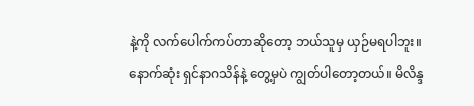နဲ့ကို လက်ပေါက်ကပ်တာဆိုတော့ ဘယ်သူမှ ယှဉ်မရပါဘူး။ နောက်ဆုံး ရှင်နာဂသိန်နဲ့ တွေ့မှပဲ ကျွတ်ပါတော့တယ်။ မိလိန္ဒ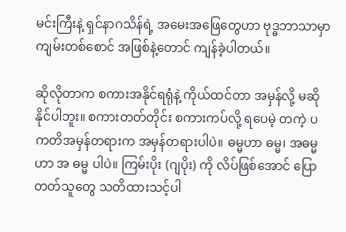မင်းကြီးနဲ့ ရှင်နာဂသိန်ရဲ့ အမေးအဖြေတွေဟာ ဗုဒ္ဓဘာသာမှာ ကျမ်းတစ်စောင် အဖြစ်နဲ့တောင် ကျန်ခဲ့ပါတယ်။

ဆိုလိုတာက စကားအနိုင်ရရုံနဲ့ ကိုယ်ထင်တာ အမှန်လို့ မဆိုနိုင်ပါဘူး။ စကားတတ်တိုင်း စကားကပ်လို့ ရပေမဲ့ တကဲ့ ပကတိအမှန်တရားက အမှန်တရားပါပဲ။ ဓမ္မဟာ ဓမ္မ၊ အဓမ္မဟာ အ ဓမ္မ ပါပဲ။ ကြမ်းပိုး (ဂျပိုး) ကို လိပ်ဖြစ်အောင် ပြောတတ်သူတွေ သတိထားသင့်ပါ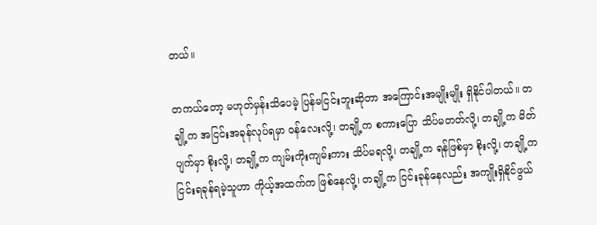တယ်။

တကယ်တော့ မဟုတ်မှန်းသိပေမဲ့ ပြန်မငြင်းဘူးဆိုတာ အကြောင်းအမျိုးမျိုး ရှိနိုင်ပါတယ်။ တချို့က အငြင်းအခုန်လုပ်ရမှာ ဝန်လေးလို့၊ တချို့က စကားပြော သိပ်မတတ်လို့၊ တချို့က မိတ်ပျက်မှာ စိုးလို့၊ တချို့က ကျမ်းကိုးကျမ်းကား သိပ်မရလို့၊ တချို့က ရန်ဖြစ်မှာ စိုးလို့၊ တချို့က ငြင်းရခုန်ရမဲ့သူဟာ ကိုယ့်အထက်က ဖြစ်နေလို့၊ တချို့က ငြင်းခုန်နေလည်း အကျိုးရှိနိုင်ဖွယ်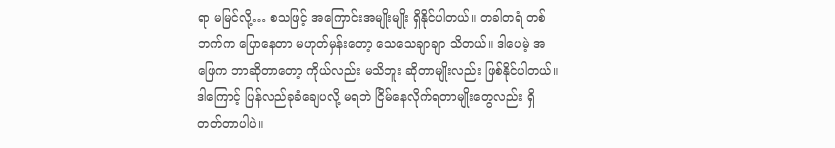ရာ မမြင်လို့… စသဖြင့် အကြောင်းအမျိုးမျိုး ရှိနိုင်ပါတယ်။ တခါတရံ တစ်ဘက်က ပြောနေတာ မဟုတ်မှန်းတော့ သေသေချာချာ သိတယ်။ ဒါပေမဲ့ အဖြေက ဘာဆိုတာတော့ ကိုယ်လည်း မသိဘူး ဆိုတာမျိုးလည်း ဖြစ်နိုင်ပါတယ်။ ဒါကြောင့် ပြန်လည်ခုခံချေပလို့ မရဘဲ ငြိမ်နေလိုက်ရတာမျိုးတွေလည်း ရှိတတ်တာပါပဲ။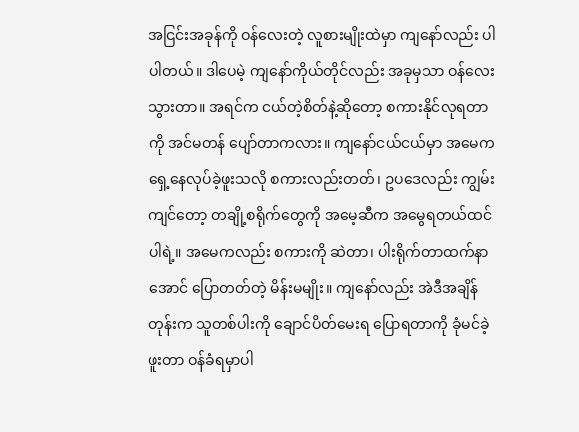အငြင်းအခုန်ကို ဝန်လေးတဲ့ လူစားမျိုးထဲမှာ ကျနော်လည်း ပါ ပါတယ်။ ဒါပေမဲ့ ကျနော်ကိုယ်တိုင်လည်း အခုမှသာ ဝန်လေးသွားတာ။ အရင်က ငယ်တဲ့စိတ်နဲ့ဆိုတော့ စကားနိုင်လုရတာကို အင်မတန် ပျော်တာကလား။ ကျနော်ငယ်ငယ်မှာ အမေက ရှေ့နေလုပ်ခဲ့ဖူးသလို စကားလည်းတတ်၊ ဥပဒေလည်း ကျွမ်းကျင်တော့ တချို့စရိုက်တွေကို အမေ့ဆီက အမွေရတယ်ထင်ပါရဲ့။ အမေကလည်း စကားကို ဆဲတာ၊ ပါးရိုက်တာထက်နာအောင် ပြောတတ်တဲ့ မိန်းမမျိုး။ ကျနော်လည်း အဲဒီအချိန်တုန်းက သူတစ်ပါးကို ချောင်ပိတ်မေးရ ပြောရတာကို ခုံမင်ခဲ့ဖူးတာ ဝန်ခံရမှာပါ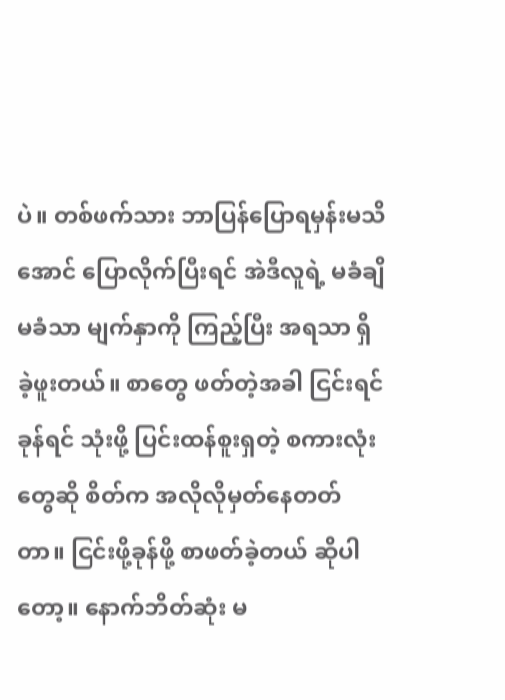ပဲ။ တစ်ဖက်သား ဘာပြန်ပြောရမှန်းမသိအောင် ပြောလိုက်ပြီးရင် အဲဒီလူရဲ့ မခံချိမခံသာ မျက်နှာကို ကြည့်ပြီး အရသာ ရှိခဲ့ဖူးတယ်။ စာတွေ ဖတ်တဲ့အခါ ငြင်းရင်ခုန်ရင် သုံးဖို့ ပြင်းထန်စူးရှတဲ့ စကားလုံးတွေဆို စိတ်က အလိုလိုမှတ်နေတတ်တာ။ ငြင်းဖို့ခုန်ဖို့ စာဖတ်ခဲ့တယ် ဆိုပါတော့။ နောက်ဘိတ်ဆုံး မ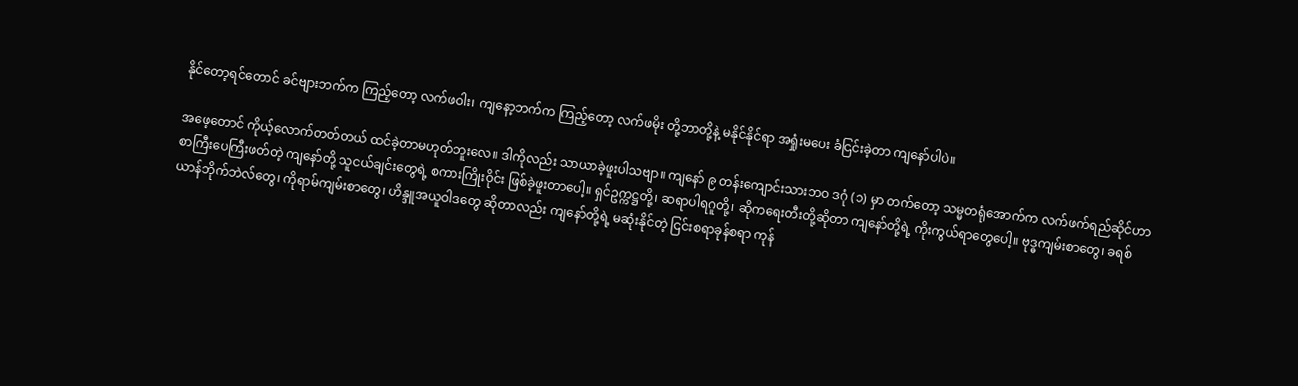နိုင်တော့ရင်တောင် ခင်ဗျားဘက်က ကြည့်တော့ လက်ဖဝါး၊ ကျနော့ဘက်က ကြည့်တော့ လက်ဖမိုး တို့ဘာတို့နဲ့ မနိုင်နိုင်ရာ အရှုံးမပေး ခံငြင်းခဲ့တာ ကျနော်ပါပဲ။

အဖေ့တောင် ကိုယ့်လောက်တတ်တယ် ထင်ခဲ့တာမဟုတ်ဘူးလေ။ ဒါကိုလည်း သာယာခဲ့ဖူးပါသဗျာ။ ကျနော် ၉ တန်းကျောင်းသားဘဝ ဒဂုံ (၁) မှာ တက်တော့ သမ္မတရုံအောက်က လက်ဖက်ရည်ဆိုင်ဟာ စာကြီးပေကြီးဖတ်တဲ့ ကျနော်တို့ သူငယ်ချင်းတွေရဲ့ စကားကြိုးဝိုင်း ဖြစ်ခဲ့ဖူးတာပေါ့။ ရှင်ဥက္ကဋ္ဌတို့၊ ဆရာပါရဂူတို့၊ ဆိုကရေးတီးတို့ဆိုတာ ကျနော်တို့ရဲ့ ကိုးကွယ်ရာတွေပေါ့။ ဗုဒ္ဓကျမ်းစာတွေ၊ ခရစ်ယာန်ဘိုက်ဘဲလ်တွေ၊ ကိုရာမ်ကျမ်းစာတွေ၊ ဟိန္ဒူအယူဝါဒတွေ ဆိုတာလည်း ကျနော်တို့ရဲ့ မဆုံးနိုင်တဲ့ ငြင်းစရာခုန်စရာ ကုန်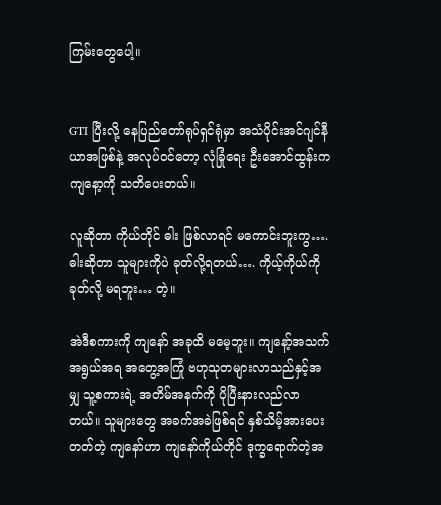ကြမ်းတွေပေါ့။


GTI ပြီးလို့ နေပြည်တော်ရုပ်ရှင်ရုံမှာ အသံပိုင်းအင်ဂျင်နီယာအဖြစ်နဲ့ အလုပ်ဝင်တော့ လုံခြုံရေး ဦးအောင်ထွန်းက ကျနော့ကို သတိပေးတယ်။

လူဆိုတာ ကိုယ်တိုင် ဓါး ဖြစ်လာရင် မကောင်းဘူးကွ…. ဓါးဆိုတာ သူများကိုပဲ ခုတ်လို့ရတယ်…. ကိုယ့်ကိုယ်ကို ခုတ်လို့ မရဘူး… တဲ့။

အဲဒီစကားကို ကျနော် အခုထိ မမေ့ဘူး။ ကျနော့်အသက်အရွယ်အရ အတွေ့အကြုံ ဗဟုသုတများလာသည်နှင့်အမျှ သူ့စကားရဲ့ အတိမ်အနက်ကို ပိုပြီးနားလည်လာတယ်။ သူများတွေ အခက်အခဲဖြစ်ရင် နှစ်သိမ့်အားပေးတတ်တဲ့ ကျနော်ဟာ ကျနော်ကိုယ်တိုင် ဒုက္ခရောက်တဲ့အ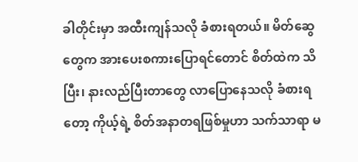ခါတိုင်းမှာ အထီးကျန်သလို ခံစားရတယ်။ မိတ်ဆွေတွေက အားပေးစကားပြောရင်တောင် စိတ်ထဲက သိပြီး၊ နားလည်ပြီးတာတွေ လာပြောနေသလို ခံစားရတော့ ကိုယ့်ရဲ့ စိတ်အနာတရဖြစ်မှုဟာ သက်သာရာ မ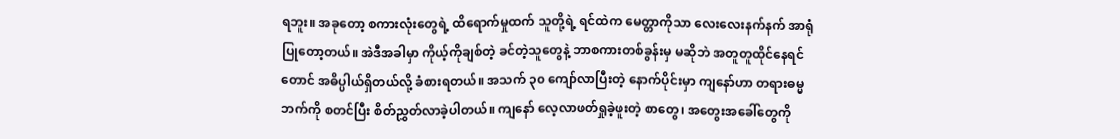ရဘူး။ အခုတော့ စကားလုံးတွေရဲ့ ထိရောက်မှုထက် သူတို့ရဲ့ ရင်ထဲက မေတ္တာကိုသာ လေးလေးနက်နက် အာရုံပြုတော့တယ်။ အဲဒီအခါမှာ ကိုယ့်ကိုချစ်တဲ့ ခင်တဲ့သူတွေနဲ့ ဘာစကားတစ်ခွန်းမှ မဆိုဘဲ အတူတူထိုင်နေရင်တောင် အဓိပ္ပါယ်ရှိတယ်လို့ ခံစားရတယ်။ အသက် ၃၀ ကျော်လာပြီးတဲ့ နောက်ပိုင်းမှာ ကျနော်ဟာ တရားဓမ္မဘက်ကို စတင်ပြီး စိတ်ညွှတ်လာခဲ့ပါတယ်။ ကျနော် လေ့လာဖတ်ရှုခဲ့ဖူးတဲ့ စာတွေ၊ အတွေးအခေါ်တွေကို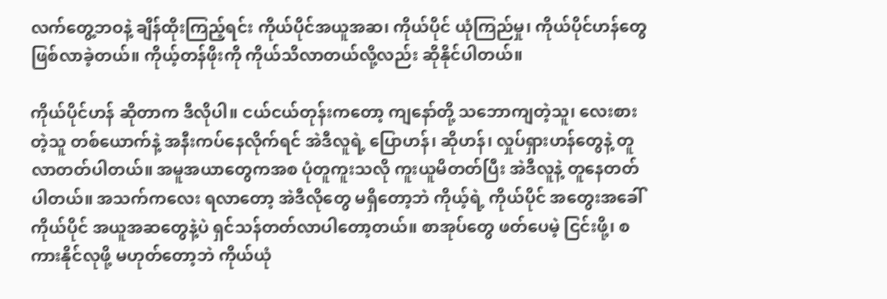လက်တွေ့ဘဝနဲ့ ချိန်ထိုးကြည့်ရင်း ကိုယ်ပိုင်အယူအဆ၊ ကိုယ်ပိုင် ယုံကြည်မှု၊ ကိုယ်ပိုင်ဟန်တွေ ဖြစ်လာခဲ့တယ်။ ကိုယ့်တန်ဖိုးကို ကိုယ်သိလာတယ်လို့လည်း ဆိုနိုင်ပါတယ်။

ကိုယ်ပိုင်ဟန် ဆိုတာက ဒီလိုပါ။ ငယ်ငယ်တုန်းကတော့ ကျနော်တို့ သဘောကျတဲ့သူ၊ လေးစားတဲ့သူ တစ်ယောက်နဲ့ အနီးကပ်နေလိုက်ရင် အဲဒီလူရဲ့ ပြောဟန်၊ ဆိုဟန်၊ လှုပ်ရှားဟန်တွေနဲ့ တူလာတတ်ပါတယ်။ အမူအယာတွေကအစ ပုံတူကူးသလို ကူးယူမိတတ်ပြီး အဲဒီလူနဲ့ တူနေတတ်ပါတယ်။ အသက်ကလေး ရလာတော့ အဲဒီလိုတွေ မရှိတော့ဘဲ ကိုယ့်ရဲ့ ကိုယ်ပိုင် အတွေးအခေါ် ကိုယ်ပိုင် အယူအဆတွေနဲ့ပဲ ရှင်သန်တတ်လာပါတော့တယ်။ စာအုပ်တွေ ဖတ်ပေမဲ့ ငြင်းဖို့၊ စကားနိုင်လုဖို့ မဟုတ်တော့ဘဲ ကိုယ်ယုံ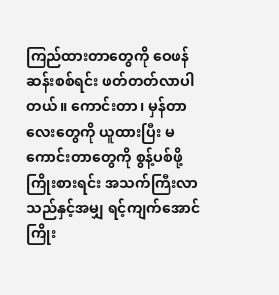ကြည်ထားတာတွေကို ဝေဖန်ဆန်းစစ်ရင်း ဖတ်တတ်လာပါတယ်။ ကောင်းတာ၊ မှန်တာလေးတွေကို ယူထားပြီး မကောင်းတာတွေကို စွန့်ပစ်ဖို့ ကြိုးစားရင်း အသက်ကြီးလာသည်နှင့်အမျှ ရင့်ကျက်အောင် ကြိုး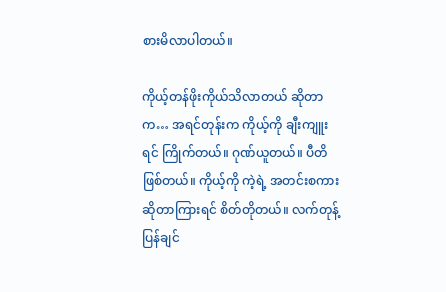စားမိလာပါတယ်။

ကိုယ့်တန်ဖိုးကိုယ်သိလာတယ် ဆိုတာက… အရင်တုန်းက ကိုယ့်ကို ချီးကျူးရင် ကြိုက်တယ်။ ဂုဏ်ယူတယ်။ ပီတိ ဖြစ်တယ်။ ကိုယ့်ကို ကဲ့ရဲ့ အတင်းစကား ဆိုတာကြားရင် စိတ်တိုတယ်။ လက်တုန့်ပြန်ချင်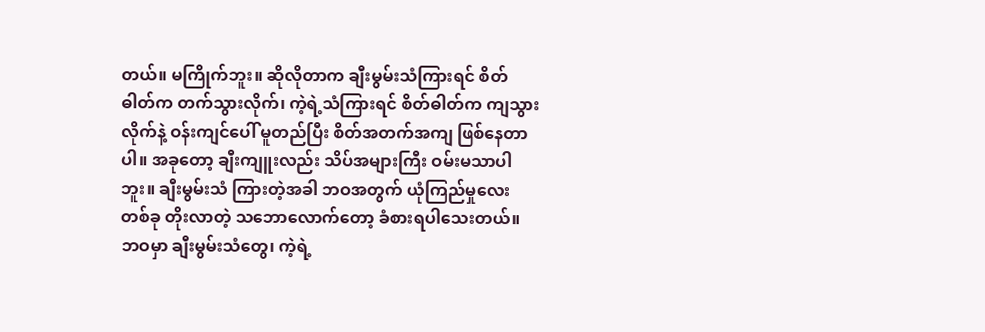တယ်။ မကြိုက်ဘူး။ ဆိုလိုတာက ချီးမွမ်းသံကြားရင် စိတ်ဓါတ်က တက်သွားလိုက်၊ ကဲ့ရဲ့သံကြားရင် စိတ်ဓါတ်က ကျသွားလိုက်နဲ့ ဝန်းကျင်ပေါ် မူတည်ပြီး စိတ်အတက်အကျ ဖြစ်နေတာပါ။ အခုတော့ ချီးကျူးလည်း သိပ်အများကြီး ဝမ်းမသာပါဘူး။ ချီးမွမ်းသံ ကြားတဲ့အခါ ဘဝအတွက် ယုံကြည်မှုလေးတစ်ခု တိုးလာတဲ့ သဘောလောက်တော့ ခံစားရပါသေးတယ်။ ဘဝမှာ ချီးမွမ်းသံတွေ၊ ကဲ့ရဲ့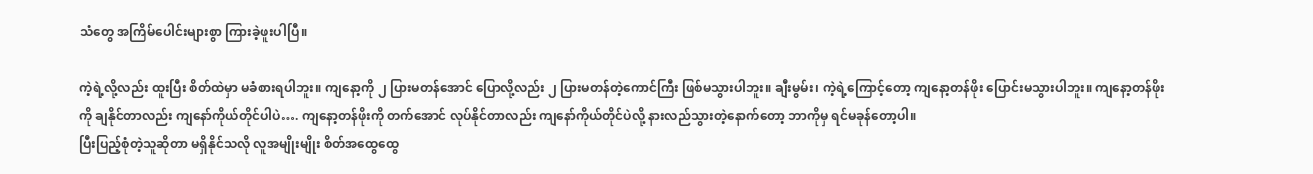သံတွေ အကြိမ်ပေါင်းများစွာ ကြားခဲ့ဖူးပါပြီ။

ကဲ့ရဲ့လို့လည်း ထူးပြီး စိတ်ထဲမှာ မခံစားရပါဘူး။ ကျနော့ကို ၂ ပြားမတန်အောင် ပြောလို့လည်း ၂ ပြားမတန်တဲ့ကောင်ကြီး ဖြစ်မသွားပါဘူး။ ချီးမွမ်း၊ ကဲ့ရဲ့ကြောင့်တော့ ကျနော့တန်ဖိုး ပြောင်းမသွားပါဘူး။ ကျနော့တန်ဖိုးကို ချနိုင်တာလည်း ကျနော်ကိုယ်တိုင်ပါပဲ…. ကျနော့တန်ဖိုးကို တက်အောင် လုပ်နိုင်တာလည်း ကျနော်ကိုယ်တိုင်ပဲလို့ နားလည်သွားတဲ့နောက်တော့ ဘာကိုမှ ရင်မခုန်တော့ပါ။
ပြီးပြည့်စုံတဲ့သူဆိုတာ မရှိနိုင်သလို လူအမျိုးမျိုး စိတ်အထွေထွေ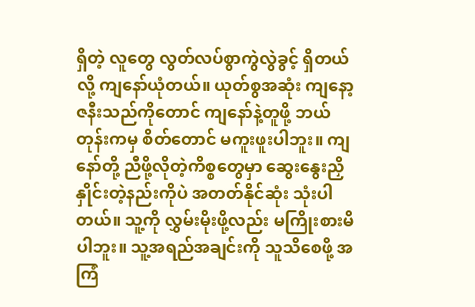ရှိတဲ့ လူတွေ လွတ်လပ်စွာကွဲလွဲခွင့် ရှိတယ်လို့ ကျနော်ယုံတယ်။ ယုတ်စွအဆုံး ကျနော့ဇနီးသည်ကိုတောင် ကျနော်နဲ့တူဖို့ ဘယ်တုန်းကမှ စိတ်တောင် မကူးဖူးပါဘူး။ ကျနော်တို့ ညီဖို့လိုတဲ့ကိစ္စတွေမှာ ဆွေးနွေးညှိနှိုင်းတဲ့နည်းကိုပဲ အတတ်နိုင်ဆုံး သုံးပါတယ်။ သူ့ကို လွှမ်းမိုးဖို့လည်း မကြိုးစားမိပါဘူး။ သူ့အရည်အချင်းကို သူသိစေဖို့ အကြံ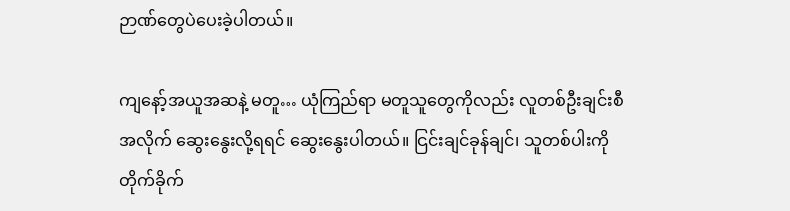ဉာဏ်တွေပဲပေးခဲ့ပါတယ်။

ကျနော့်အယူအဆနဲ့ မတူ… ယုံကြည်ရာ မတူသူတွေကိုလည်း လူတစ်ဦးချင်းစီအလိုက် ဆွေးနွေးလို့ရရင် ဆွေးနွေးပါတယ်။ ငြင်းချင်ခုန်ချင်၊ သူတစ်ပါးကို တိုက်ခိုက်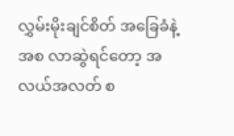လွှမ်းမိုးချင်စိတ် အခြေခံနဲ့ အစ လာဆွဲရင်တော့ အလယ်အလတ် စ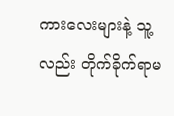ကားလေးများနဲ့ သူ့လည်း တိုက်ခိုက်ရာမ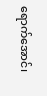ရောက်အောင်၊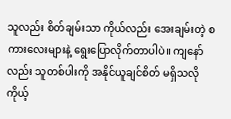သူလည်း စိတ်ချမ်းသာ ကိုယ်လည်း အေးချမ်းတဲ့ စကားလေးများနဲ့ ရွေးပြောလိုက်တာပါပဲ။ ကျနော်လည်း သူတစ်ပါးကို အနိုင်ယူချင်စိတ် မရှိသလို ကိုယ့်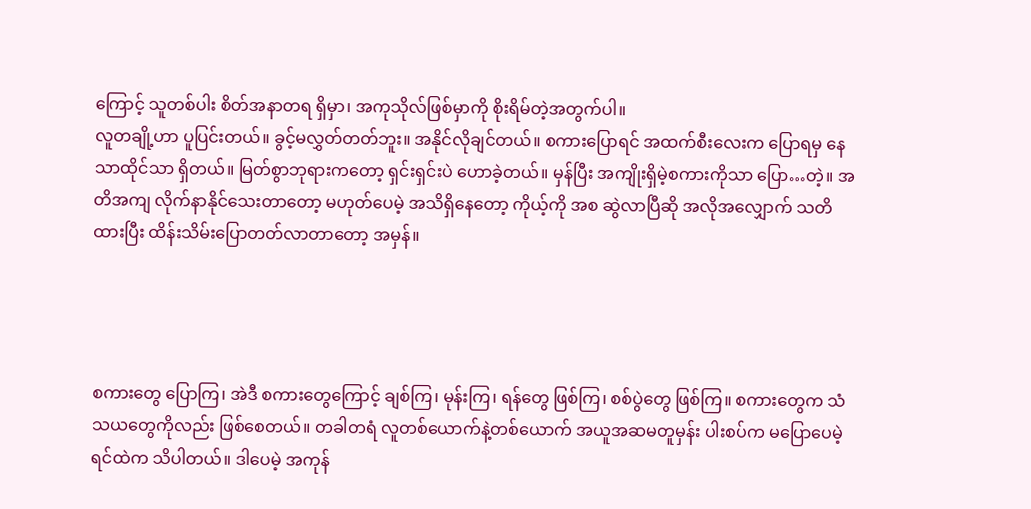ကြောင့် သူတစ်ပါး စိတ်အနာတရ ရှိမှာ၊ အကုသိုလ်ဖြစ်မှာကို စိုးရိမ်တဲ့အတွက်ပါ။
လူတချို့ဟာ ပူပြင်းတယ်။ ခွင့်မလွှတ်တတ်ဘူး။ အနိုင်လိုချင်တယ်။ စကားပြောရင် အထက်စီးလေးက ပြောရမှ နေသာထိုင်သာ ရှိတယ်။ မြတ်စွာဘုရားကတော့ ရှင်းရှင်းပဲ ဟောခဲ့တယ်။ မှန်ပြီး အကျိုးရှိမဲ့စကားကိုသာ ပြော…တဲ့။ အတိအကျ လိုက်နာနိုင်သေးတာတော့ မဟုတ်ပေမဲ့ အသိရှိနေတော့ ကိုယ့်ကို အစ ဆွဲလာပြီဆို အလိုအလျှောက် သတိထားပြီး ထိန်းသိမ်းပြောတတ်လာတာတော့ အမှန်။




စကားတွေ ပြောကြ၊ အဲဒီ စကားတွေကြောင့် ချစ်ကြ၊ မုန်းကြ၊ ရန်တွေ ဖြစ်ကြ၊ စစ်ပွဲတွေ ဖြစ်ကြ။ စကားတွေက သံသယတွေကိုလည်း ဖြစ်စေတယ်။ တခါတရံ လူတစ်ယောက်နဲ့တစ်ယောက် အယူအဆမတူမှန်း ပါးစပ်က မပြောပေမဲ့ ရင်ထဲက သိပါတယ်။ ဒါပေမဲ့ အကုန်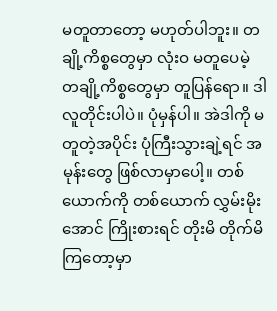မတူတာတော့ မဟုတ်ပါဘူး။ တချို့ကိစ္စတွေမှာ လုံးဝ မတူပေမဲ့ တချို့ကိစ္စတွေမှာ တူပြန်ရော။ ဒါ လူတိုင်းပါပဲ။ ပုံမှန်ပါ။ အဲဒါကို မတူတဲ့အပိုင်း ပုံကြီးသွားချဲ့ရင် အမုန်းတွေ ဖြစ်လာမှာပေါ့။ တစ်ယောက်ကို တစ်ယောက် လွှမ်းမိုးအောင် ကြိုးစားရင် တိုးမိ တိုက်မိ ကြတော့မှာ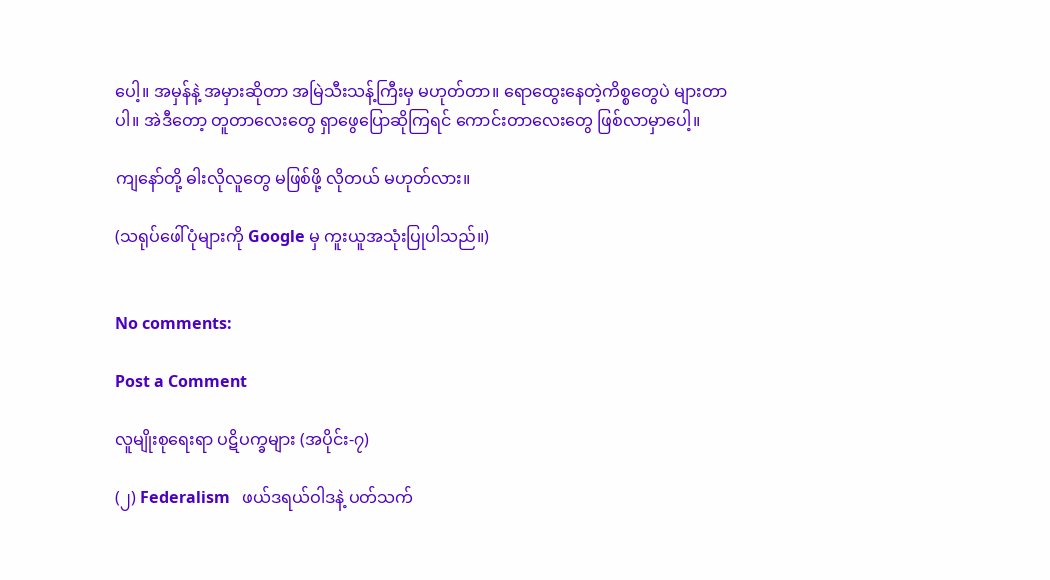ပေါ့။ အမှန်နဲ့ အမှားဆိုတာ အမြဲသီးသန့်ကြီးမှ မဟုတ်တာ။ ရောထွေးနေတဲ့ကိစ္စတွေပဲ များတာပါ။ အဲဒီတော့ တူတာလေးတွေ ရှာဖွေပြောဆိုကြရင် ကောင်းတာလေးတွေ ဖြစ်လာမှာပေါ့။

ကျနော်တို့ ဓါးလိုလူတွေ မဖြစ်ဖို့ လိုတယ် မဟုတ်လား။

(သရုပ်ဖေါ်ပုံများကို Google မှ ကူးယူအသုံးပြုပါသည်။)


No comments:

Post a Comment

လူမျိုးစုရေးရာ ပဋိပက္ခများ (အပိုင်း-၇)

(၂) Federalism   ဖယ်ဒရယ်ဝါဒနဲ့ ပတ်သက်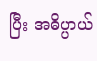ပြီး အဓိပ္ပာယ်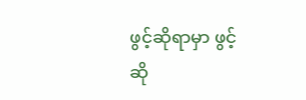ဖွင့်ဆိုရာမှာ ဖွင့်ဆို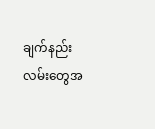ချက်နည်းလမ်းတွေအ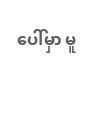ပေါ်မှာ မူ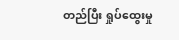တည်ပြီး ရှုပ်ထွေးမှု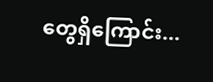တွေရှိကြောင်း...